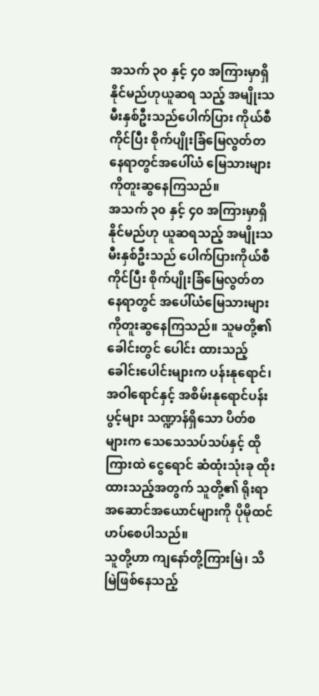အသက် ၃၀ နှင့် ၄၀ အကြားမှာရှိနိုင်မည်ဟုယူဆရ သည့် အမျိုးသမီးနှစ်ဦးသည်ပေါက်ပြား ကိုယ်စီ ကိုင်ပြီး စိုက်ပျိုးခြံမြေလွတ်တနေရာတွင်အပေါ်ယံ မြေသားများကိုတူးဆွနေကြသည်။
အသက် ၃၀ နှင့် ၄၀ အကြားမှာရှိနိုင်မည်ဟု ယူဆရသည့် အမျိုးသမီးနှစ်ဦးသည် ပေါက်ပြားကိုယ်စီကိုင်ပြီး စိုက်ပျိုးခြံမြေလွတ်တနေရာတွင် အပေါ်ယံမြေသားများကိုတူးဆွနေကြသည်။ သူမတို့၏ခေါင်းတွင် ပေါင်း ထားသည့် ခေါင်းပေါင်းများက ပန်းနုရောင်၊ အဝါရောင်နှင့် အစိမ်းနုရောင်ပန်းပွင့်များ သဏ္ဍာန်ရှိသော ပိတ်စများက သေသေသပ်သပ်နှင့် ထိုကြားထဲ ငွေရောင် ဆံထုံးသုံးခု ထိုးထားသည့်အတွက် သူတို့၏ ရိုးရာအဆောင်အယောင်များကို ပိုမိုထင်ဟပ်စေပါသည်။
သူတို့ဟာ ကျနော်တို့ကြားမြဲ၊ သိမြဲဖြစ်နေသည့်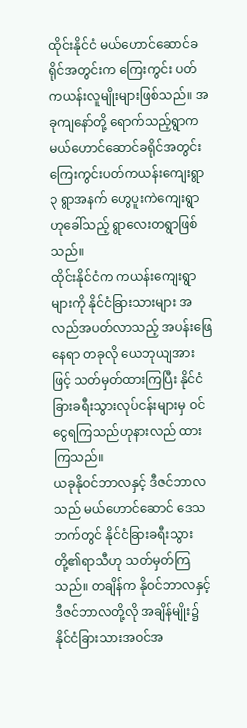ထိုင်းနိုင်ငံ မယ်ဟောင်ဆောင်ခရိုင်အတွင်းက ကြေးကွင်း ပတ် ကယန်းလူမျိုးများဖြစ်သည်။ အခုကျနော်တို့ ရောက်သည့်ရွာက မယ်ဟောင်ဆောင်ခရိုင်အတွင်း ကြေးကွင်းပတ်ကယန်းကျေးရွာ ၃ ရွာအနက် ဟွေပူးကဲကျေးရွာဟုခေါ်သည့် ရွာလေးတရွာဖြစ်သည်။
ထိုင်းနိုင်ငံက ကယန်းကျေးရွာများကို နိုင်ငံခြားသားများ အလည်အပတ်လာသည့် အပန်းဖြေနေရာ တခုလို ယေဘုယျအားဖြင့် သတ်မှတ်ထားကြပြီး နိုင်ငံခြားခရီးသွားလုပ်ငန်းများမှ ဝင်ငွေရကြသည်ဟုနားလည် ထားကြသည်။
ယခုနိုဝင်ဘာလနှင့် ဒီဇင်ဘာလသည် မယ်ဟောင်ဆောင် ဒေသဘက်တွင် နိုင်ငံခြားခရီးသွားတို့၏ရာသီဟု သတ်မှတ်ကြသည်။ တချိန်က နိုဝင်ဘာလနှင့် ဒီဇင်ဘာလတို့လို အချိန်မျိုး၌ နိုင်ငံခြားသားအဝင်အ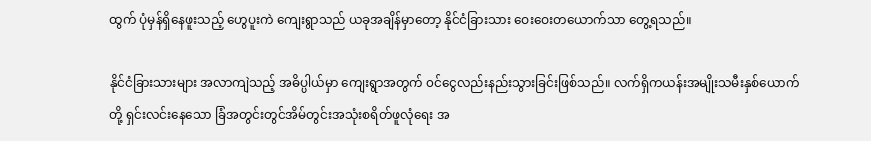ထွက် ပုံမှန်ရှိနေဖူးသည့် ဟွေပူးကဲ ကျေးရွာသည် ယခုအချိန်မှာတော့ နိုင်ငံခြားသား ဝေးဝေးတယောက်သာ တွေ့ရသည်။

နိုင်ငံခြားသားများ အလာကျဲသည့် အဓိပ္ပါယ်မှာ ကျေးရွာအတွက် ၀င်ငွေလည်းနည်းသွားခြင်းဖြစ်သည်။ လက်ရှိကယန်းအမျိုးသမီးနှစ်ယောက်တို့ ရှင်းလင်းနေသော ခြံအတွင်းတွင်အိမ်တွင်းအသုံးစရိတ်ဖူလုံရေး အ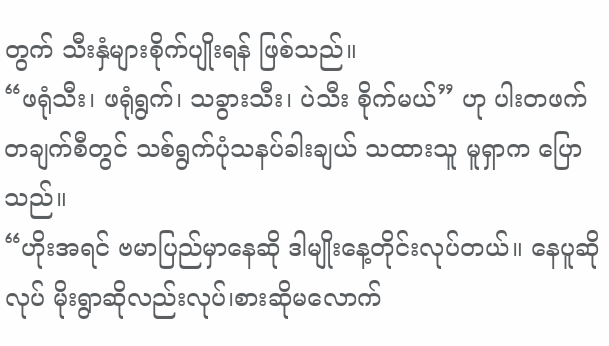တွက် သီးနှံများစိုက်ပျိုးရန် ဖြစ်သည်။
“ဖရုံသီး၊ ဖရုံရွက်၊ သခွားသီး၊ ပဲသီး စိုက်မယ်” ဟု ပါးတဖက်တချက်စီတွင် သစ်ရွက်ပုံသနပ်ခါးချယ် သထားသူ မူရှာက ပြောသည်။
“ဟိုးအရင် ဗမာပြည်မှာနေဆို ဒါမျိုးနေ့တိုင်းလုပ်တယ်။ နေပူဆိုလုပ် မိုးရွာဆိုလည်းလုပ်၊စားဆိုမလောက်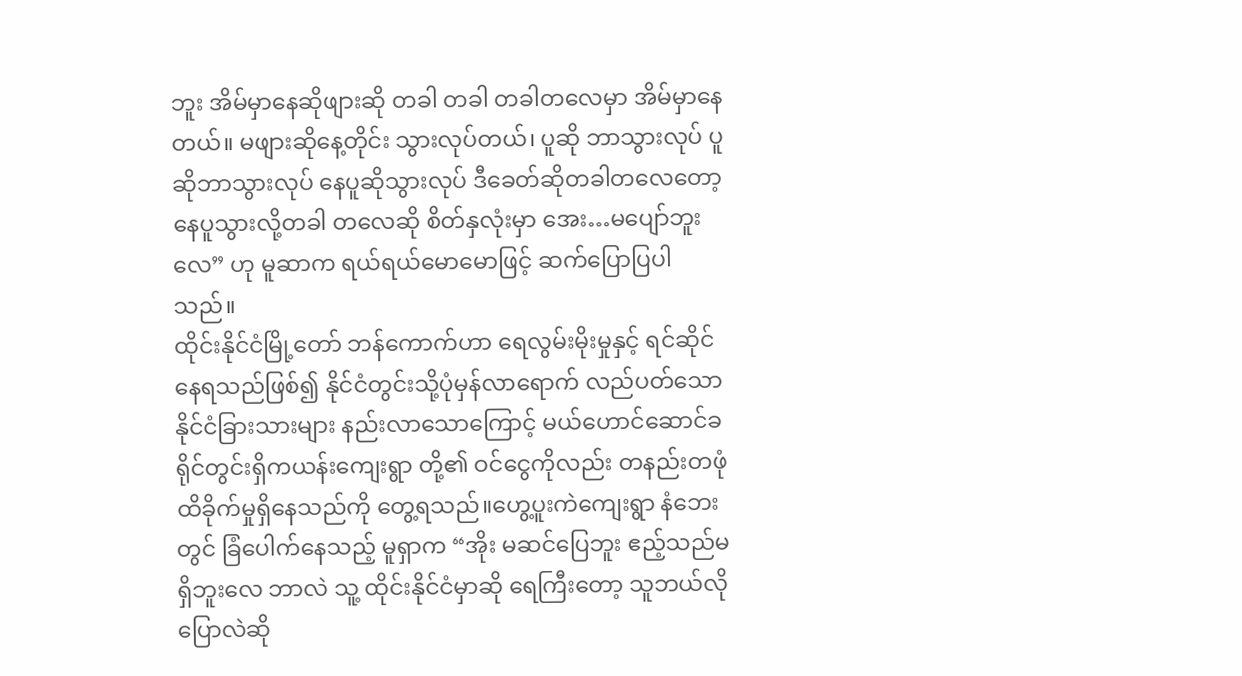ဘူး အိမ်မှာနေဆိုဖျားဆို တခါ တခါ တခါတလေမှာ အိမ်မှာနေတယ်။ မဖျားဆိုနေ့တိုင်း သွားလုပ်တယ်၊ ပူဆို ဘာသွားလုပ် ပူဆိုဘာသွားလုပ် နေပူဆိုသွားလုပ် ဒီခေတ်ဆိုတခါတလေတော့ နေပူသွားလို့တခါ တလေဆို စိတ်နှလုံးမှာ အေး…မပျော်ဘူးလေ” ဟု မူဆာက ရယ်ရယ်မောမောဖြင့် ဆက်ပြောပြပါသည်။
ထိုင်းနိုင်ငံမြို့တော် ဘန်ကောက်ဟာ ရေလွမ်းမိုးမှုနှင့် ရင်ဆိုင်နေရသည်ဖြစ်၍ နိုင်ငံတွင်းသို့ပုံမှန်လာရောက် လည်ပတ်သော နိုင်ငံခြားသားများ နည်းလာသောကြောင့် မယ်ဟောင်ဆောင်ခရိုင်တွင်းရှိကယန်းကျေးရွာ တို့၏ ဝင်ငွေကိုလည်း တနည်းတဖုံ ထိခိုက်မှုရှိနေသည်ကို တွေ့ရသည်။ဟွေ့ပူးကဲကျေးရွာ နံဘေးတွင် ခြံပေါက်နေသည့် မူရှာက “အိုး မဆင်ပြေဘူး ဧည့်သည်မရှိဘူးလေ ဘာလဲ သူ့ ထိုင်းနိုင်ငံမှာဆို ရေကြီးတော့ သူဘယ်လိုပြောလဲဆို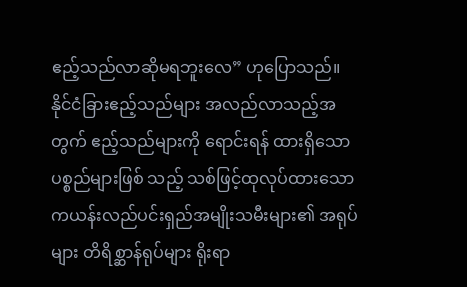ဧည့်သည်လာဆိုမရဘူးလေ” ဟုပြောသည်။
နိုင်ငံခြားဧည့်သည်များ အလည်လာသည့်အတွက် ဧည့်သည်များကို ရောင်းရန် ထားရှိသောပစ္စည်များဖြစ် သည့် သစ်ဖြင့်ထုလုပ်ထားသော ကယန်းလည်ပင်းရှည်အမျိုးသမီးများ၏ အရုပ်များ တိရိစ္ဆာန်ရုပ်များ ရိုးရာ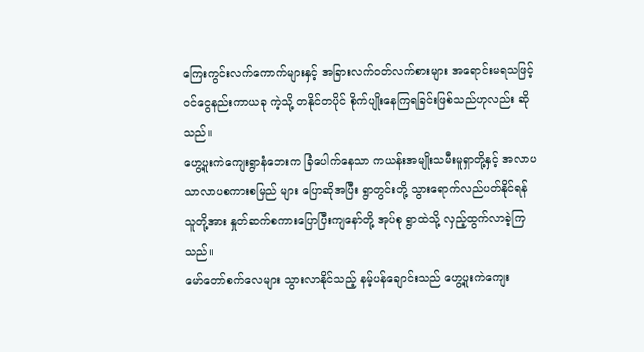ကြေးကွင်းလက်ကောက်များနှင့် အခြားလက်ဝတ်လက်စားများ အရောင်းမရသဖြင့် ၀င်ငွေနည်းကာယခု ကဲ့သို့ တနိုင်တပိုင် စိုက်ပျိုးနေကြရခြင်းဖြစ်သည်ဟုလည်း ဆိုသည်။
ဟွေ့ပူးကဲကျေးရွာနံဘေးက ခြံပေါက်နေသာ ကယန်းအမျိုးသမီးမူရှာတို့နှင့် အလာပသာလာပစကားစမြည် များ ပြောဆိုအပြီး ရွာတွင်းတို့ သွားရောက်လည်ပတ်နိုင်ရန် သူတို့အား နှုတ်ဆက်စကားပြောပြီးကျနော်တို့ အုပ်စု ရွာထဲသို့ လှည့်ထွက်လာခဲ့ကြသည်။
မော်တော်စက်လေများ သွားလာနိုင်သည့် နမ့်ပန်ချောင်းသည် ဟွေ့ပူးကဲကျေး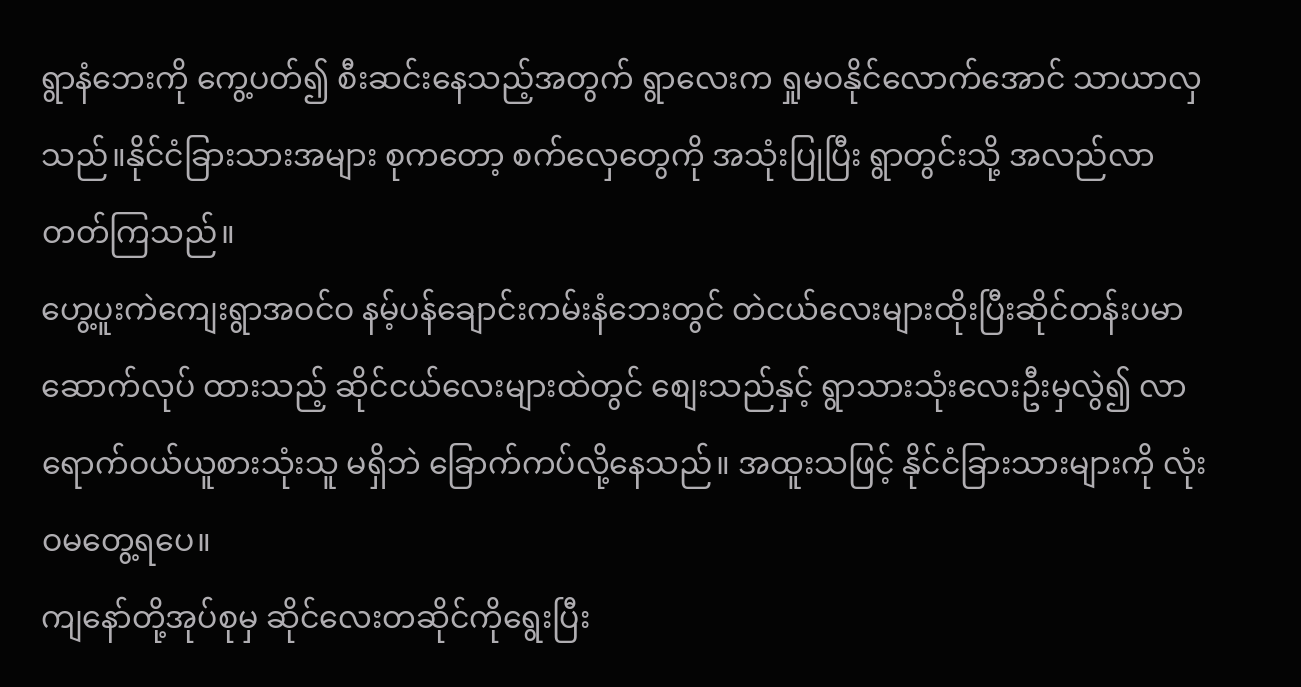ရွာနံဘေးကို ကွေ့ပတ်၍ စီးဆင်းနေသည့်အတွက် ရွာလေးက ရှုမဝနိုင်လောက်အောင် သာယာလှသည်။နိုင်ငံခြားသားအများ စုကတော့ စက်လှေတွေကို အသုံးပြုပြီး ရွာတွင်းသို့ အလည်လာတတ်ကြသည်။
ဟွေ့ပူးကဲကျေးရွာအဝင်ဝ နမ့်ပန်ချောင်းကမ်းနံဘေးတွင် တဲငယ်လေးများထိုးပြီးဆိုင်တန်းပမာဆောက်လုပ် ထားသည့် ဆိုင်ငယ်လေးများထဲတွင် စျေးသည်နှင့် ရွာသားသုံးလေးဦးမှလွဲ၍ လာရောက်ဝယ်ယူစားသုံးသူ မရှိဘဲ ခြောက်ကပ်လို့နေသည်။ အထူးသဖြင့် နိုင်ငံခြားသားများကို လုံးဝမတွေ့ရပေ။
ကျနော်တို့အုပ်စုမှ ဆိုင်လေးတဆိုင်ကိုရွေးပြီး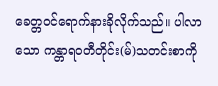ခေတ္တဝင်ရောက်နားခိုလိုက်သည်။ ပါလာသော ကန္တာရဝတီတိုင်း(မ်)သတင်းစာကို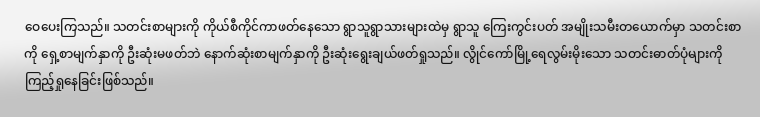ဝေပေးကြသည်။ သတင်းစာများကို ကိုယ်စီကိုင်ကာဖတ်နေသော ရွာသူရွာသားများထဲမှ ရွာသူ ကြေးကွင်းပတ် အမျိုးသမီးတယောက်မှာ သတင်းစာကို ရှေ့စာမျက်နှာကို ဦးဆုံးမဖတ်ဘဲ နောက်ဆုံးစာမျက်နှာကို ဦးဆုံးရွေးချယ်ဖတ်ရှုသည်။ လွိုင်ကော်မြို့ရေလွမ်းမိုးသော သတင်းဓာတ်ပုံများကို ကြည့်ရှုနေခြင်းဖြစ်သည်။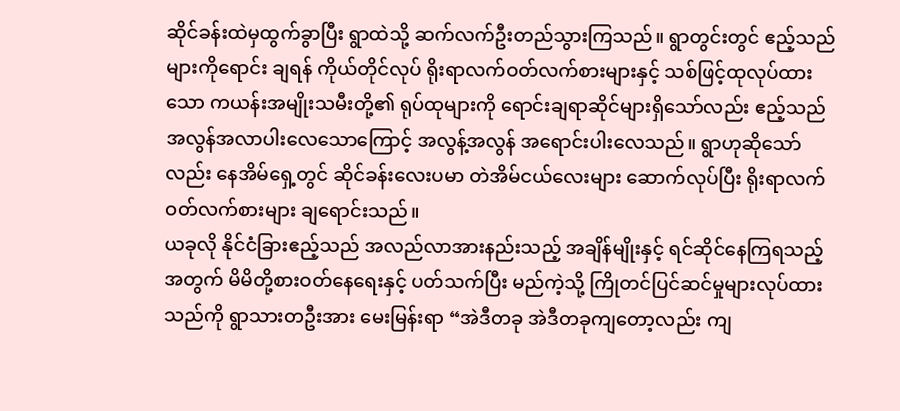ဆိုင်ခန်းထဲမှထွက်ခွာပြီး ရွာထဲသို့ ဆက်လက်ဦးတည်သွားကြသည်။ ရွာတွင်းတွင် ဧည့်သည်များကိုရောင်း ချရန် ကိုယ်တိုင်လုပ် ရိုးရာလက်ဝတ်လက်စားများနှင့် သစ်ဖြင့်ထုလုပ်ထားသော ကယန်းအမျိုးသမီးတို့၏ ရုပ်ထုများကို ရောင်းချရာဆိုင်များရှိသော်လည်း ဧည့်သည်အလွန်အလာပါးလေသောကြောင့် အလွန့်အလွန် အရောင်းပါးလေသည်။ ရွာဟုဆိုသော်လည်း နေအိမ်ရှေ့တွင် ဆိုင်ခန်းလေးပမာ တဲအိမ်ငယ်လေးများ ဆောက်လုပ်ပြီး ရိုးရာလက်ဝတ်လက်စားများ ချရောင်းသည်။
ယခုလို နိုင်ငံခြားဧည့်သည် အလည်လာအားနည်းသည့် အချိန်မျိုးနှင့် ရင်ဆိုင်နေကြရသည့်အတွက် မိမိတို့စားဝတ်နေရေးနှင့် ပတ်သက်ပြီး မည်ကဲ့သို့ ကြိုတင်ပြင်ဆင်မှုများလုပ်ထားသည်ကို ရွာသားတဦးအား မေးမြန်းရာ “အဲဒီတခု အဲဒီတခုကျတော့လည်း ကျ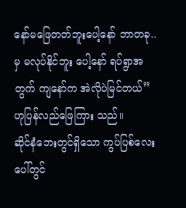နော်မဖြေတတ်ဘူးပေါ့နော် ဘာတခု..မှ မလုပ်နိုင်ဘူး ပေါ့နော် ရပ်ရွာအတွက် ကျနော်က အဲလိုပဲမြင်တယ်” ဟုပြန်လည်ဖြေကြား သည်။
ဆိုင်နံဘေးတွင်ရှိသော ကွပ်ပြစ်လေးပေါ်တွင်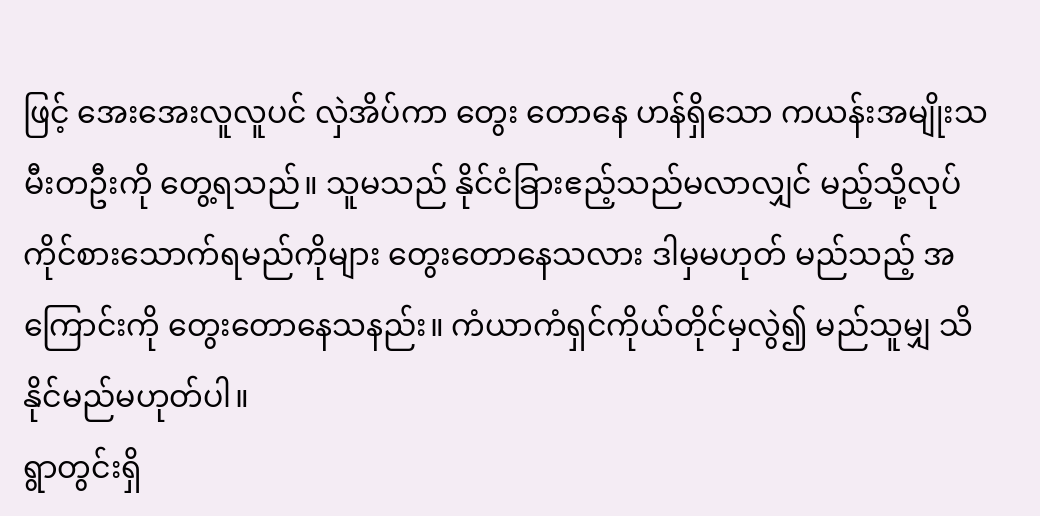ဖြင့် အေးအေးလူလူပင် လှဲအိပ်ကာ တွေး တောနေ ဟန်ရှိသော ကယန်းအမျိုးသမီးတဦးကို တွေ့ရသည်။ သူမသည် နိုင်ငံခြားဧည့်သည်မလာလျှင် မည့်သို့လုပ်ကိုင်စားသောက်ရမည်ကိုများ တွေးတောနေသလား ဒါမှမဟုတ် မည်သည့် အကြောင်းကို တွေးတောနေသနည်း။ ကံယာကံရှင်ကိုယ်တိုင်မှလွဲ၍ မည်သူမျှ သိနိုင်မည်မဟုတ်ပါ။
ရွာတွင်းရှိ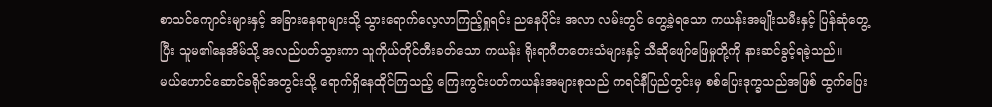စာသင်ကျောင်းများနှင့် အခြားနေရာများသို့ သွားရောက်လေ့လာကြည့်ရှုရင်း ညနေပိုင်း အလာ လမ်းတွင် တွေ့ခဲ့ရသော ကယန်းအမျိုးသမီးနှင့် ပြန်ဆုံတွေ့ပြီး သူမ၏နေအိမ်သို့ အလည်ပတ်သွားကာ သူကိုယ်တိုင်တီးခတ်သော ကယန်း ရိုးရာဂီတတေးသံများနှင့် သီဆိုဖျော်ဖြေမှုတို့ကို နားဆင်ခွင့်ရခဲ့သည်။
မယ်ဟောင်ဆောင်ခရိုင်အတွင်းသို့ ရောက်ရှိနေထိုင်ကြသည့် ကြေးကွင်းပတ်ကယန်းအများစုသည် ကရင်နီပြည်တွင်းမှ စစ်ပြေးဒုက္ခသည်အဖြစ် ထွက်ပြေး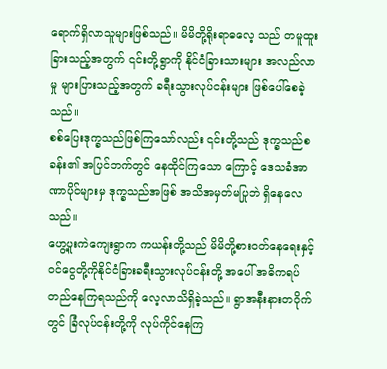ရောက်ရှိလာသူများဖြစ်သည်။ မိမိတို့ရိုးရာဓလေ့ သည် တမူထူးခြားသည့်အတွက် ၎င်းတို့ရွာကို နိုင်ငံခြားသားများ အလည်လာမှု များပြားသည့်အတွက် ခရီးသွားလုပ်ငန်းများ ဖြစ်ပေါ်စေခဲ့သည်။
စစ်ပြေးဒုက္ခသည်ဖြစ်ကြသော်လည်း ၎င်းတို့သည် ဒုက္ခသည်စခန်း၏ အပြင်ဘက်တွင် နေထိုင်ကြသော ကြောင့် ဒေသခံအာဏာပိုင်များမှ ဒုက္ခသည်အဖြစ် အသိအမှတ်မပြုဘဲ ရှိနေလေသည်။
ဟွေ့ပူးကဲကျေးရွာက ကယန်းတို့သည် မိမိတို့စားဝတ်နေရေးနှင့် ၀င်ငွေတို့ကိုနိုင်ငံခြားခရီးသွားလုပ်ငန်းတို့ အပေါ် အဓိကရပ်တည်နေကြရသည်ကို လေ့လာသိရှိခဲ့သည်။ ရွာအနီးနားတဝိုက်တွင် ခြံလုပ်ငန်းတို့ကို လုပ်ကိုင်နေကြ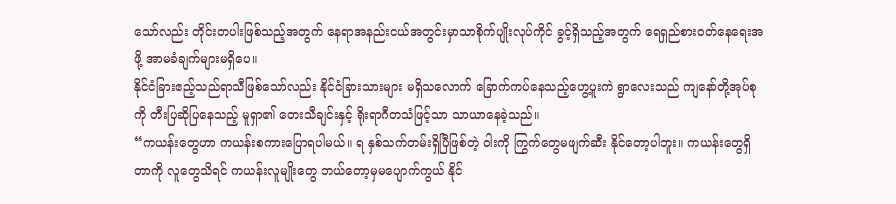သော်လည်း တိုင်းတပါးဖြစ်သည့်အတွက် နေရာအနည်းငယ်အတွင်းမှာသာစိုက်ပျိုးလုပ်ကိုင် ခွင့်ရှိသည့်အတွက် ရေရှည်စားဝတ်နေရေးအဖို့ အာမခံချက်များမရှိပေ။
နိုင်ငံခြားဧည့်သည်ရာသီဖြစ်သော်လည်း နိုင်ငံခြားသားများ မရှိသလောက် ခြောက်ကပ်နေသည့်ဟွေ့ပူးကဲ ရွာလေးသည် ကျနော်တို့အုပ်စုကို တီးပြဆိုပြနေသည့် မူရှာ၏ တေးသီချင်းနှင့် ရိုးရာဂီတသံဖြင့်သာ သာယာနေခဲ့သည်။
“ကယန်းတွေဟာ ကယန်းစကားပြောရပါမယ်။ ရ နှစ်သက်တမ်းရှိပြီဖြစ်တဲ့ ၀ါးကို ကြွက်တွေမဖျက်ဆီး နိုင်တော့ပါဘူး။ ကယန်းတွေရှိတာကို လူတွေသိရင် ကယန်းလူမျိုးတွေ ဘယ်တော့မှမပျောက်ကွယ် နိုင်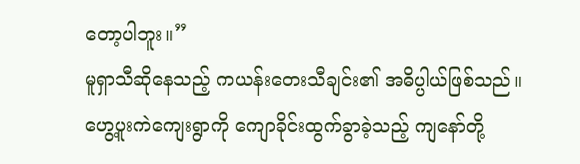တော့ပါဘူး။”
မူရှာသီဆိုနေသည့် ကယန်းတေးသီချင်း၏ အဓိပ္ပါယ်ဖြစ်သည်။
ဟွေ့ပူးကဲကျေးရွာကို ကျောခိုင်းထွက်ခွာခဲ့သည့် ကျနော်တို့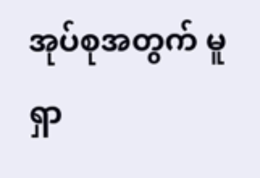အုပ်စုအတွက် မူရှာ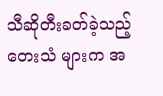သီဆိုတီးခတ်ခဲ့သည့်တေးသံ များက အ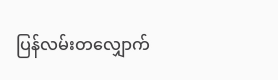ပြန်လမ်းတလျှောက်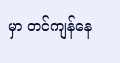မှာ တင်ကျန်နေ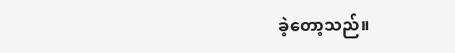ခဲ့တော့သည်။